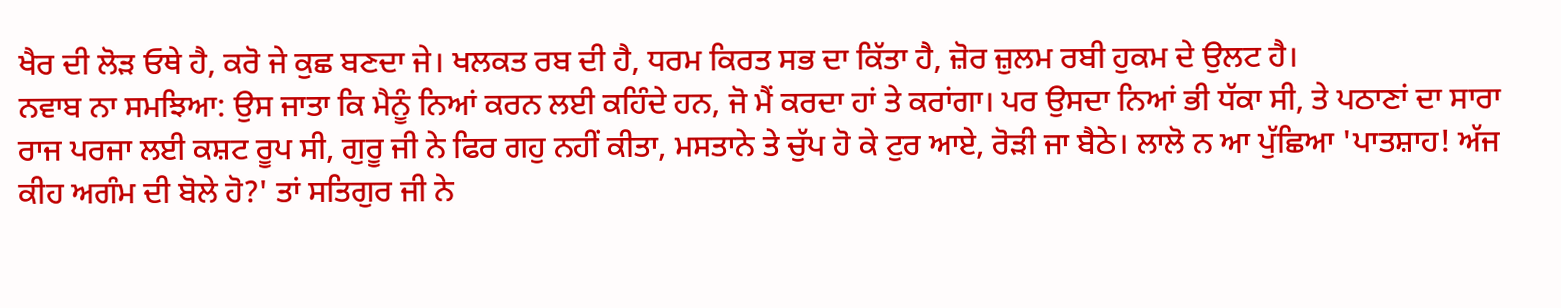ਖੈਰ ਦੀ ਲੋੜ ਓਥੇ ਹੈ, ਕਰੋ ਜੇ ਕੁਛ ਬਣਦਾ ਜੇ। ਖਲਕਤ ਰਬ ਦੀ ਹੈ, ਧਰਮ ਕਿਰਤ ਸਭ ਦਾ ਕਿੱਤਾ ਹੈ, ਜ਼ੋਰ ਜ਼ੁਲਮ ਰਬੀ ਹੁਕਮ ਦੇ ਉਲਟ ਹੈ।
ਨਵਾਬ ਨਾ ਸਮਝਿਆ: ਉਸ ਜਾਤਾ ਕਿ ਮੈਨੂੰ ਨਿਆਂ ਕਰਨ ਲਈ ਕਹਿੰਦੇ ਹਨ, ਜੋ ਮੈਂ ਕਰਦਾ ਹਾਂ ਤੇ ਕਰਾਂਗਾ। ਪਰ ਉਸਦਾ ਨਿਆਂ ਭੀ ਧੱਕਾ ਸੀ, ਤੇ ਪਠਾਣਾਂ ਦਾ ਸਾਰਾ ਰਾਜ ਪਰਜਾ ਲਈ ਕਸ਼ਟ ਰੂਪ ਸੀ, ਗੁਰੂ ਜੀ ਨੇ ਫਿਰ ਗਹੁ ਨਹੀਂ ਕੀਤਾ, ਮਸਤਾਨੇ ਤੇ ਚੁੱਪ ਹੋ ਕੇ ਟੁਰ ਆਏ, ਰੋੜੀ ਜਾ ਬੈਠੇ। ਲਾਲੋ ਨ ਆ ਪੁੱਛਿਆ 'ਪਾਤਸ਼ਾਹ! ਅੱਜ ਕੀਹ ਅਗੰਮ ਦੀ ਬੋਲੇ ਹੋ?' ਤਾਂ ਸਤਿਗੁਰ ਜੀ ਨੇ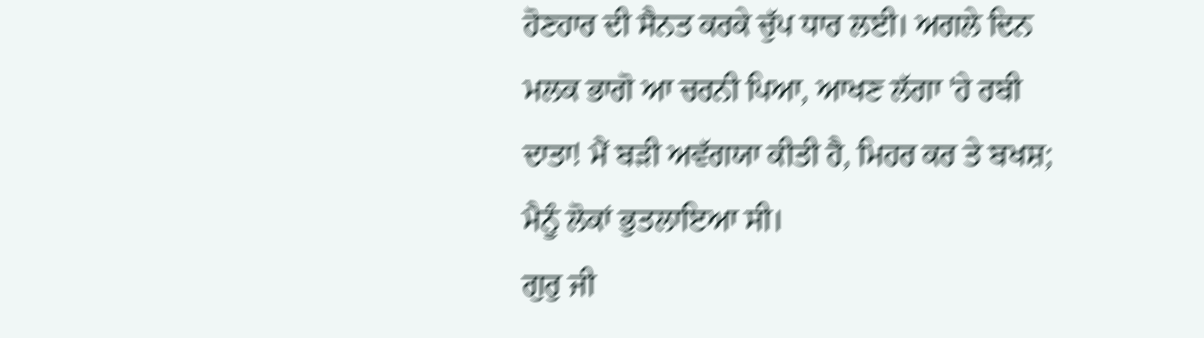ਹੋਣਹਾਰ ਦੀ ਸੈਨਤ ਕਰਕੇ ਚੁੱਪ ਧਾਰ ਲਈ। ਅਗਲੇ ਦਿਨ ਮਲਕ ਭਾਗੋ ਆ ਚਰਨੀ ਪਿਆ, ਆਖਣ ਲੱਗਾ 'ਹੇ ਰਬੀ ਦਾਤਾ! ਮੈਂ ਬੜੀ ਅਵੱਗਯਾ ਕੀਤੀ ਹੈ, ਮਿਹਰ ਕਰ ਤੇ ਬਖਸ਼; ਮੈਨੂੰ ਲੋਕਾਂ ਭੁਤਲਾਇਆ ਸੀ।
ਗੁਰੁ ਜੀ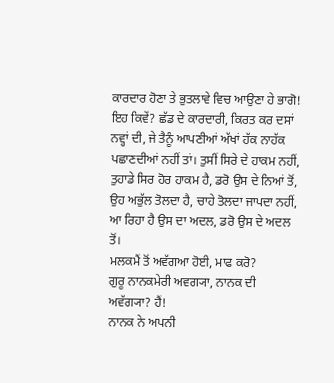ਕਾਰਦਾਰ ਹੋਣਾ ਤੇ ਭੁਤਲਾਵੇ ਵਿਚ ਆਉਣਾ ਹੇ ਭਾਗੋ! ਇਹ ਕਿਵੇਂ? ਛੱਡ ਦੇ ਕਾਰਦਾਰੀ, ਕਿਰਤ ਕਰ ਦਸਾਂ ਨਵ੍ਹਾਂ ਦੀ, ਜੇ ਤੈਨੂੰ ਆਪਣੀਆਂ ਅੱਖਾਂ ਹੱਕ ਨਾਹੱਕ ਪਛਾਣਦੀਆਂ ਨਹੀਂ ਤਾਂ। ਤੁਸੀਂ ਸਿਰੇ ਦੇ ਹਾਕਮ ਨਹੀਂ, ਤੁਹਾਡੇ ਸਿਰ ਹੋਰ ਹਾਕਮ ਹੈ, ਡਰੋ ਉਸ ਦੇ ਨਿਆਂ ਤੋਂ, ਉਹ ਅਭੁੱਲ ਤੋਲਦਾ ਹੈ, ਚਾਹੇ ਤੋਲਦਾ ਜਾਪਦਾ ਨਹੀਂ, ਆ ਰਿਹਾ ਹੈ ਉਸ ਦਾ ਅਦਲ, ਡਰੋ ਉਸ ਦੇ ਅਦਲ ਤੋਂ।
ਮਲਕਮੈਂ ਤੋਂ ਅਵੱਗਆ ਹੋਈ, ਮਾਫ ਕਰੋ?
ਗੁਰੂ ਨਾਨਕਮੇਰੀ ਅਵਗ੍ਯਾ, ਨਾਨਕ ਦੀ ਅਵੱਗ੍ਯਾ? ਹੈਂ!
ਨਾਨਕ ਨੇ ਅਪਨੀ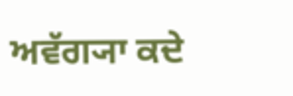ਅਵੱਗ੍ਯਾ ਕਦੇ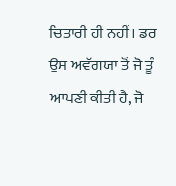ਚਿਤਾਰੀ ਹੀ ਨਹੀਂ। ਡਰ ਉਸ ਅਵੱਗਯਾ ਤੋਂ ਜੋ ਤੂੰ ਆਪਣੀ ਕੀਤੀ ਹੈ, ਜੋ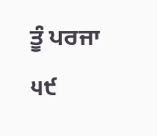ਤੂੰ ਪਰਜਾ
੫੯